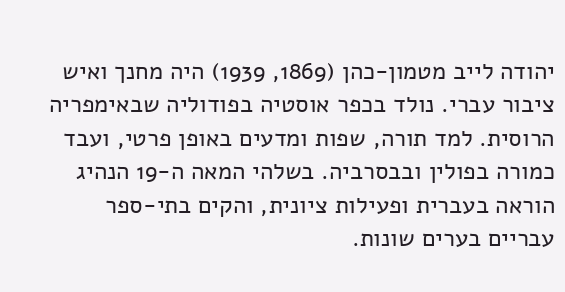יהודה לייב מטמון-כהן (1869, 1939) היה מחנך ואיש ציבור עברי. נולד בכפר אוסטיה בפודוליה שבאימפריה הרוסית. למד תורה, שפות ומדעים באופן פרטי, ועבד כמורה בפולין ובבסרביה. בשלהי המאה ה-19 הנהיג הוראה בעברית ופעילות ציונית, והקים בתי-ספר עבריים בערים שונות.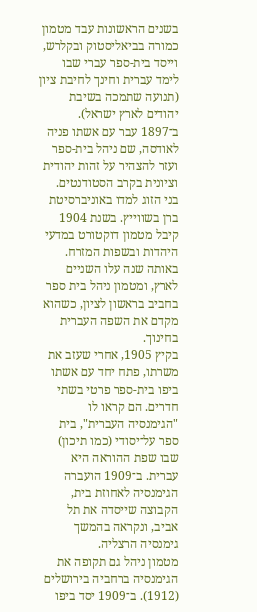בשנים הראשונות עבד מטמון כמורה בביאליסטוק ובקלרש, וייסד בית-ספר עברי שבו לימד עברית וחינך לחיבת ציון (תנועה שתמכה בשיבת יהודים לארץ ישראל). ב־1897 עבר עם אשתו פניה לאודסה, שם ניהל בית-ספר ועזר להצהיר על זהות יהודית וציונית בקרב הסטודנטים.
בני הזוג למדו באוניברסיטת ברן בשווייץ. בשנת 1904 קיבל מטמון דוקטורט במדעי היהדות ובשפות המזרח. באותה שנה עלו השניים לארץ, ומטמון ניהל בית ספר בחביב בראשון לציון, כשהוא מקדם את השפה העברית בחינוך.
בקיץ 1905, אחרי שעזב את משרתו, פתח יחד עם אשתו ביפו בית-ספר פרטי בשתי חדרים. הם קראו לו "הגימנסיה העברית", בית ספר על־יסודי (כמו תיכון) שבו שפת ההוראה היא עברית. ב־1909 הועברה הגימנסיה לאחוזת בית, הקבוצה שייסדה את תל אביב, ונקראה בהמשך גימנסיה הרצליה.
מטמון ניהל גם תקופה את הגימנסיה ברחביה בירושלים (1912). ב־1909 יסד ביפו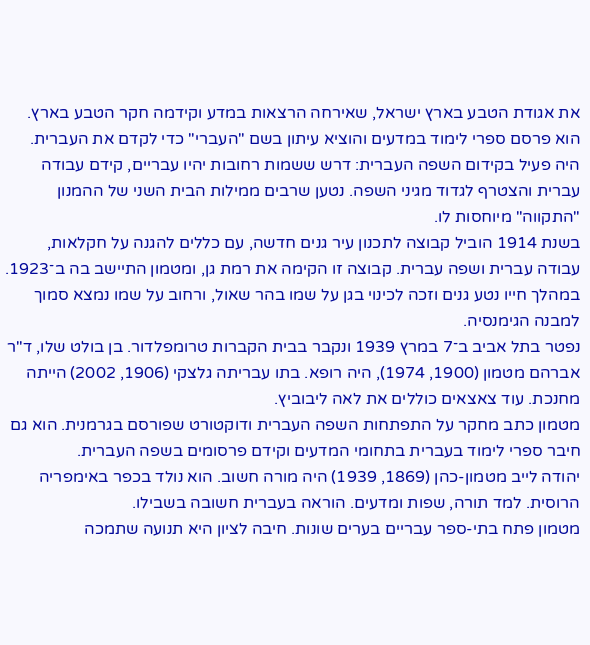את אגודת הטבע בארץ ישראל, שאירחה הרצאות במדע וקידמה חקר הטבע בארץ. הוא פרסם ספרי לימוד במדעים והוציא עיתון בשם "העברי" כדי לקדם את העברית.
היה פעיל בקידום השפה העברית: דרש ששמות רחובות יהיו עבריים, קידם עבודה עברית והצטרף לגדוד מגיני השפה. נטען שרבים ממילות הבית השני של ההמנון "התקווה" מיוחסות לו.
בשנת 1914 הוביל קבוצה לתכנון עיר גנים חדשה, עם כללים להגנה על חקלאות, עבודה עברית ושפה עברית. קבוצה זו הקימה את רמת גן, ומטמון התיישב בה ב־1923. במהלך חייו נטע גנים וזכה לכינוי בגן על שמו בהר שאול, ורחוב על שמו נמצא סמוך למבנה הגימנסיה.
נפטר בתל אביב ב־7 במרץ 1939 ונקבר בבית הקברות טרומפלדור. בן בולט שלו, ד"ר אברהם מטמון (1900, 1974), היה רופא. בתו עבריתה גלצקי (1906, 2002) הייתה מחנכת. עוד צאצאים כוללים את לאה ליבוביץ.
מטמון כתב מחקר על התפתחות השפה העברית ודוקטורט שפורסם בגרמנית. הוא גם חיבר ספרי לימוד בעברית בתחומי המדעים וקידם פרסומים בשפה העברית.
יהודה לייב מטמון-כהן (1869, 1939) היה מורה חשוב. הוא נולד בכפר באימפריה הרוסית. למד תורה, שפות ומדעים. הוראה בעברית חשובה בשבילו.
מטמון פתח בתי-ספר עבריים בערים שונות. חיבה לציון היא תנועה שתמכה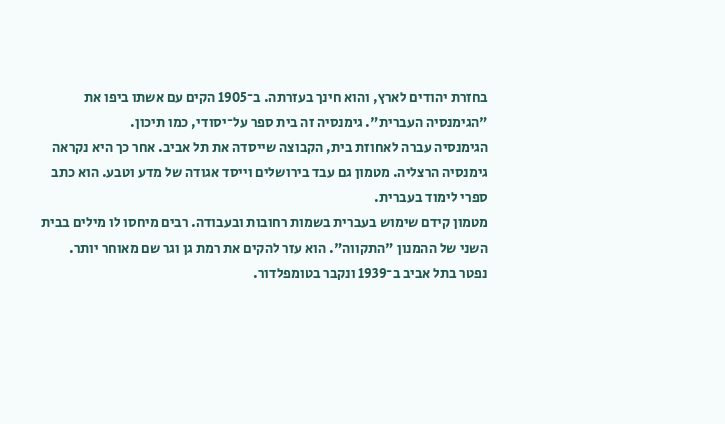בחזרת יהודים לארץ, והוא חינך בעזרתה. ב־1905 הקים עם אשתו ביפו את "הגימנסיה העברית". גימנסיה זה בית ספר על־יסודי, כמו תיכון.
הגימנסיה עברה לאחוזת בית, הקבוצה שייסדה את תל אביב. אחר כך היא נקראה גימנסיה הרצליה. מטמון גם עבד בירושלים וייסד אגודה של מדע וטבע. הוא כתב ספרי לימוד בעברית.
מטמון קידם שימוש בעברית בשמות רחובות ובעבודה. רבים מיחסו לו מילים בבית השני של ההמנון "התקווה". הוא עזר להקים את רמת גן וגר שם מאוחר יותר.
נפטר בתל אביב ב־1939 ונקבר בטומפלדור.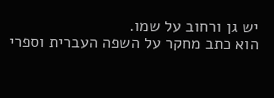יש גן ורחוב על שמו.
הוא כתב מחקר על השפה העברית וספרי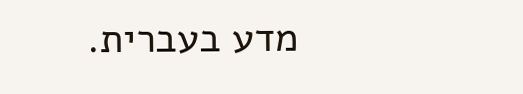מדע בעברית.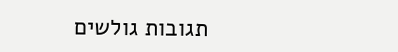תגובות גולשים